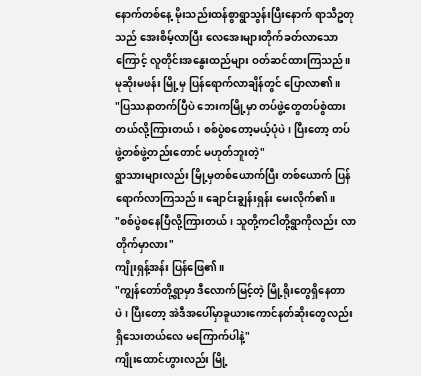နောက်တစ်နေ့ မိုးသည်းထန်စွာရွာသွန်းပြီးနောက် ရာသီဥတုသည် အေးစိမ့်လာပြီး လေအေးများတိုက်ခတ်လာသောကြောင့် လူတိုင်းအနွေးထည်များ ဝတ်ဆင်ထားကြသည်။ မုဆိုးမဖန်း မြို့မှ ပြန်ရောက်လာချိန်တွင် ပြောလာ၏။
"ပြဿနာတက်ပြီပဲ ဘေးကမြို့မှာ တပ်ဖွဲ့တွေတပ်စွဲထားတယ်လို့ကြားတယ်၊ စစ်ပွဲစတော့မယ့်ပုံပဲ၊ ပြီးတော့ တပ်ဖွဲ့တစ်ဖွဲ့တည်းတောင် မဟုတ်ဘူးတဲ့"
ရွာသားများလည်း မြို့မှတစ်ယောက်ပြီး တစ်ယောက် ပြန်ရောက်လာကြသည်။ ချောင်းချွန်းရှန်း မေးလိုက်၏။
"စစ်ပွဲစနေပြီလို့ကြားတယ်၊ သူတို့ကငါတို့ရွာကိုလည်း လာတိုက်မှာလား"
ကျိုးရှန့်အန်း ပြန်ဖြေ၏။
"ကျွန်တော်တို့ရွာမှာ ဒီလောက်မြင့်တဲ့ မြို့ရိုးတွေရှိနေတာပဲ၊ ပြီးတော့ အဲဒီအပေါ်မှာခူယားကောင်နတ်ဆိုးတွေလည်း ရှိသေးတယ်လေ မကြောက်ပါနဲ့"
ကျိုးထောင်ဟွားလည်း မြို့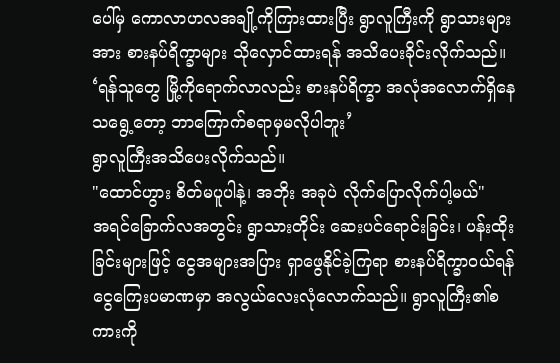ပေါ်မှ ကောလာဟလအချို့ကိုကြားထားပြီး ရွာလူကြီးကို ရွာသားများအား စားနပ်ရိက္ခာများ သိုလှောင်ထားရန် အသိပေးခိုင်းလိုက်သည်။
‘ရန်သူတွေ မြို့ကိုရောက်လာလည်း စားနပ်ရိက္ခာ အလုံအလောက်ရှိနေသရွေ့တော့ ဘာကြောက်စရာမှမလိုပါဘူး’
ရွာလူကြီးအသိပေးလိုက်သည်။
"ထောင်ဟွား စိတ်မပူပါနဲ့၊ အဘိုး အခုပဲ လိုက်ပြောလိုက်ပါ့မယ်"
အရင်ခြောက်လအတွင်း ရွာသားတိုင်း ဆေးပင်ရောင်းခြင်း၊ ပန်းထိုးခြင်းများဖြင့် ငွေအများအပြား ရှာဖွေနိုင်ခဲ့ကြရာ စားနပ်ရိက္ခာဝယ်ရန် ငွေကြေးပမာဏမှာ အလွယ်လေးလုံလောက်သည်။ ရွာလူကြီး၏စကားကို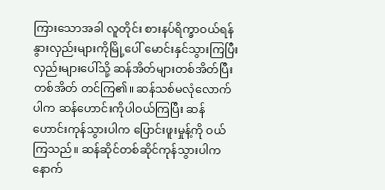ကြားသောအခါ လူတိုင်း စားနပ်ရိက္ခာဝယ်ရန် နွားလှည်းများကိုမြို့ပေါ် မောင်းနှင်သွားကြပြီး လှည်းများပေါ်သို့ ဆန်အိတ်များတစ်အိတ်ပြီး တစ်အိတ် တင်ကြ၏။ ဆန်သစ်မလုံလောက်ပါက ဆန်ဟောင်းကိုပါဝယ်ကြပြီး ဆန်ဟောင်းကုန်သွားပါက ပြောင်းဖူးမှုန့်ကို ဝယ်ကြသည်။ ဆန်ဆိုင်တစ်ဆိုင်ကုန်သွားပါက နောက်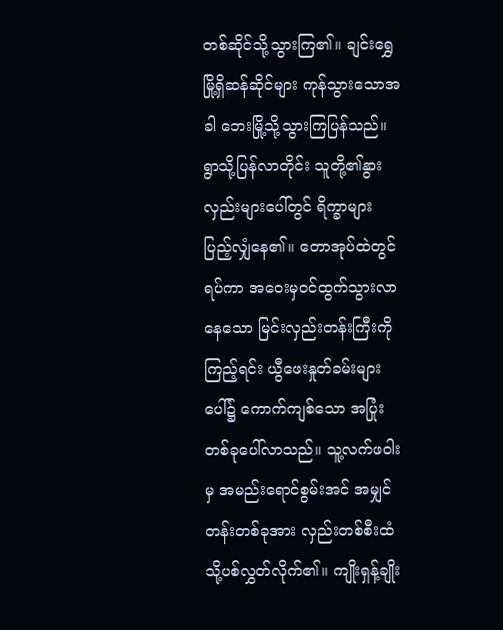တစ်ဆိုင်သို့သွားကြ၏။ ချင်းရွှေမြို့ရှိဆန်ဆိုင်များ ကုန်သွားသောအခါ ဘေးမြို့သို့သွားကြပြန်သည်။ ရွာသို့ပြန်လာတိုင်း သူတို့၏နွားလှည်းများပေါ်တွင် ရိက္ခာများ ပြည့်လျှံနေ၏။ တောအုပ်ထဲတွင်ရပ်ကာ အဝေးမှဝင်ထွက်သွားလာနေသော မြင်းလှည်းတန်းကြီးကိုကြည့်ရင်း ယွီဖေးနှုတ်ခမ်းများပေါ်၌ ကောက်ကျစ်သော အပြုံးတစ်ခုပေါ်လာသည်။ သူ့လက်ဖဝါးမှ အမည်းရောင်စွမ်းအင် အမျှင်တန်းတစ်ခုအား လှည်းတစ်စီးထံသို့ပစ်လွှတ်လိုက်၏။ ကျိုးရှန့်ချိုး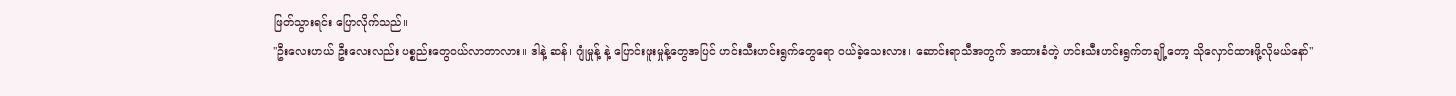ဖြတ်သွားရင်း ပြောလိုက်သည်။
"ဦးလေးဟယ် ဦးလေးလည်း ပစ္စည်းတွေဝယ်လာတာလား။ ဒါနဲ့ ဆန်၊ ဂျုံမှုန့် နဲ့ ပြောင်းဖူးမှုန့်တွေအပြင် ဟင်းသီးဟင်းရွက်တွေရော ဝယ်ခဲ့သေးလား၊ ဆောင်းရာသီအတွက် အထားခံတဲ့ ဟင်းသီးဟင်းရွက်တချို့တော့ သိုလှောင်ထားဖို့လိုမယ်နော်"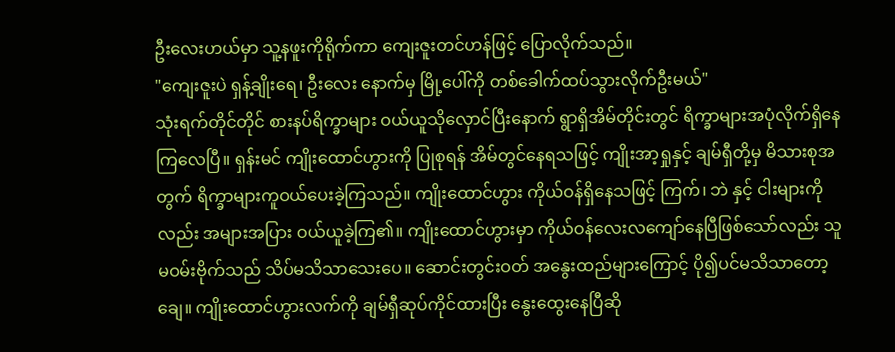ဦးလေးဟယ်မှာ သူ့နဖူးကိုရိုက်ကာ ကျေးဇူးတင်ဟန်ဖြင့် ပြောလိုက်သည်။
"ကျေးဇူးပဲ ရှန့်ချိုးရေ၊ ဦးလေး နောက်မှ မြို့ပေါ်ကို တစ်ခေါက်ထပ်သွားလိုက်ဦးမယ်"
သုံးရက်တိုင်တိုင် စားနပ်ရိက္ခာများ ဝယ်ယူသိုလှောင်ပြီးနောက် ရွာရှိအိမ်တိုင်းတွင် ရိက္ခာများအပုံလိုက်ရှိနေကြလေပြီ။ ရှန်းမင် ကျိုးထောင်ဟွားကို ပြုစုရန် အိမ်တွင်နေရသဖြင့် ကျိုးအာ့ရှုနှင့် ချမ်ရှီတို့မှ မိသားစုအတွက် ရိက္ခာများကူဝယ်ပေးခဲ့ကြသည်။ ကျိုးထောင်ဟွား ကိုယ်ဝန်ရှိနေသဖြင့် ကြက်၊ ဘဲ နှင့် ငါးများကိုလည်း အများအပြား ဝယ်ယူခဲ့ကြ၏။ ကျိုးထောင်ဟွားမှာ ကိုယ်ဝန်လေးလကျော်နေပြီဖြစ်သော်လည်း သူမဝမ်းဗိုက်သည် သိပ်မသိသာသေးပေ။ ဆောင်းတွင်းဝတ် အနွေးထည်များကြောင့် ပို၍ပင်မသိသာတော့ချေ။ ကျိုးထောင်ဟွားလက်ကို ချမ်ရှီဆုပ်ကိုင်ထားပြီး နွေးထွေးနေပြီဆို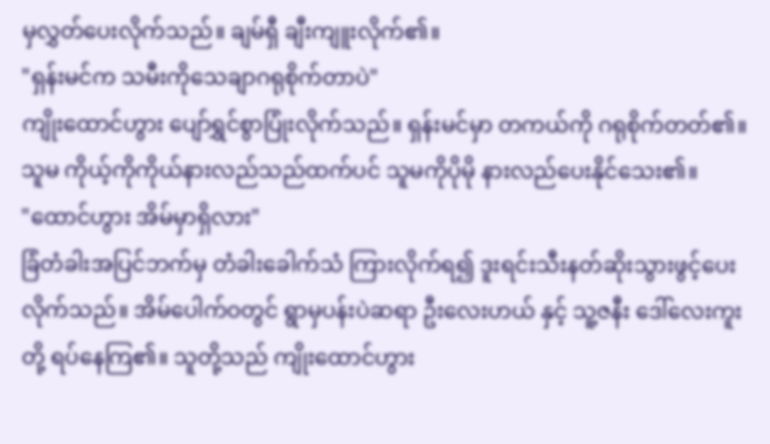မှလွှတ်ပေးလိုက်သည်။ ချမ်ရှီ ချီးကျူးလိုက်၏။
"ရှန်းမင်က သမီးကိုသေချာဂရုစိုက်တာပဲ"
ကျိုးထောင်ဟွား ပျော်ရွှင်စွာပြုံးလိုက်သည်။ ရှန်းမင်မှာ တကယ်ကို ဂရုစိုက်တတ်၏။ သူမ ကိုယ့်ကိုကိုယ်နားလည်သည်ထက်ပင် သူမကိုပိုမို နားလည်ပေးနိုင်သေး၏။
"ထောင်ဟွား အိမ်မှာရှိလား"
ခြံတံခါးအပြင်ဘက်မှ တံခါးခေါက်သံ ကြားလိုက်ရ၍ ဒူးရင်းသီးနတ်ဆိုးသွားဖွင့်ပေးလိုက်သည်။ အိမ်ပေါက်ဝတွင် ရွာမှပန်းပဲဆရာ ဦးလေးဟယ် နှင့် သူ့ဇနီး ဒေါ်လေးကူးတို့ ရပ်နေကြ၏။ သူတို့သည် ကျိုးထောင်ဟွား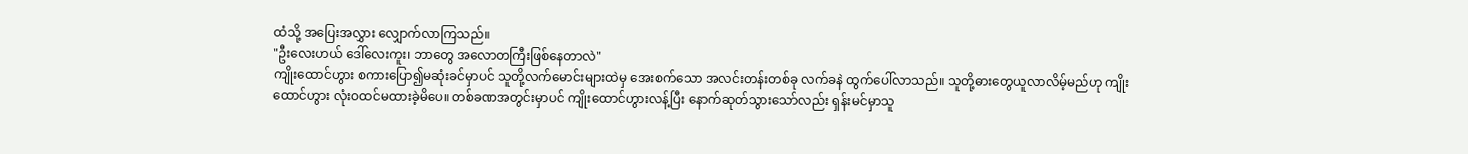ထံသို့ အပြေးအလွှား လျှောက်လာကြသည်။
"ဦးလေးဟယ် ဒေါ်လေးကူး၊ ဘာတွေ အလောတကြီးဖြစ်နေတာလဲ"
ကျိုးထောင်ဟွား စကားပြော၍မဆုံးခင်မှာပင် သူတို့လက်မောင်းများထဲမှ အေးစက်သော အလင်းတန်းတစ်ခု လက်ခနဲ ထွက်ပေါ်လာသည်။ သူတို့ဓားတွေယူလာလိမ့်မည်ဟု ကျိုးထောင်ဟွား လုံးဝထင်မထားခဲ့မိပေ။ တစ်ခဏအတွင်းမှာပင် ကျိုးထောင်ဟွားလန့်ပြီး နောက်ဆုတ်သွားသော်လည်း ရှန်းမင်မှာသူ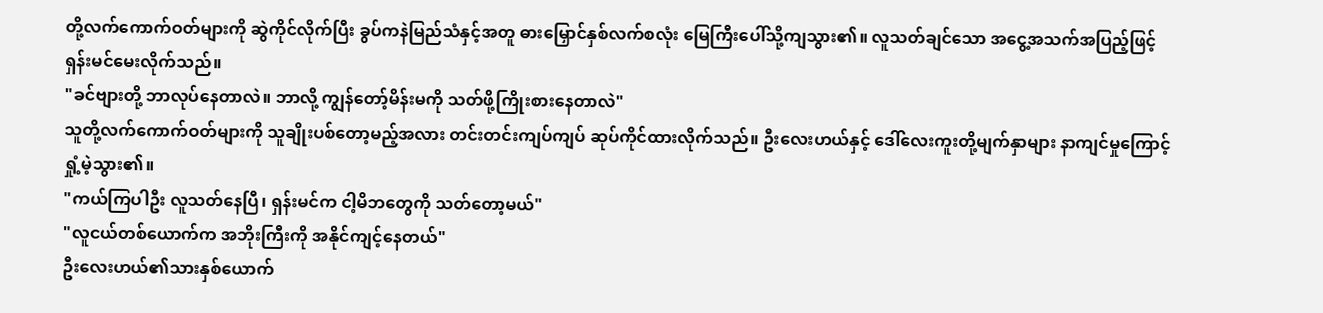တို့လက်ကောက်ဝတ်များကို ဆွဲကိုင်လိုက်ပြီး ခွပ်ကနဲမြည်သံနှင့်အတူ ဓားမြှောင်နှစ်လက်စလုံး မြေကြီးပေါ်သို့ကျသွား၏။ လူသတ်ချင်သော အငွေ့အသက်အပြည့်ဖြင့် ရှန်းမင်မေးလိုက်သည်။
"ခင်ဗျားတို့ ဘာလုပ်နေတာလဲ။ ဘာလို့ ကျွန်တော့်မိန်းမကို သတ်ဖို့ကြိုးစားနေတာလဲ"
သူတို့လက်ကောက်ဝတ်များကို သူချိုးပစ်တော့မည့်အလား တင်းတင်းကျပ်ကျပ် ဆုပ်ကိုင်ထားလိုက်သည်။ ဦးလေးဟယ်နှင့် ဒေါ်လေးကူးတို့မျက်နှာများ နာကျင်မှုကြောင့် ရှုံ့မဲ့သွား၏။
"ကယ်ကြပါဦး လူသတ်နေပြီ၊ ရှန်းမင်က ငါ့မိဘတွေကို သတ်တော့မယ်"
"လူငယ်တစ်ယောက်က အဘိုးကြီးကို အနိုင်ကျင့်နေတယ်"
ဦးလေးဟယ်၏သားနှစ်ယောက်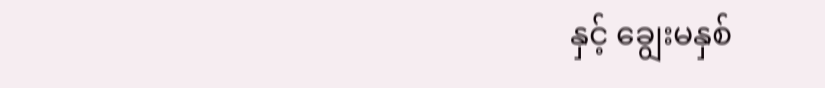နှင့် ချွေးမနှစ်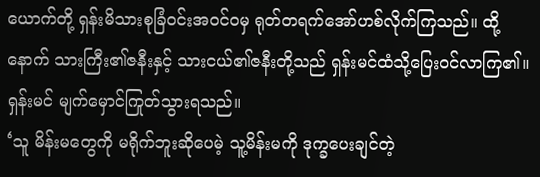ယောက်တို့ ရှန်းမိသားစုခြံဝင်းအဝင်ဝမှ ရုတ်တရက်အော်ဟစ်လိုက်ကြသည်။ ထို့နောက် သားကြီး၏ဇနီးနှင့် သားငယ်၏ဇနီးတို့သည် ရှန်းမင်ထံသို့ပြေးဝင်လာကြ၏။ ရှန်းမင် မျက်မှောင်ကြုတ်သွားရသည်။
‘သူ မိန်းမတွေကို မရိုက်ဘူးဆိုပေမဲ့ သူ့မိန်းမကို ဒုက္ခပေးချင်တဲ့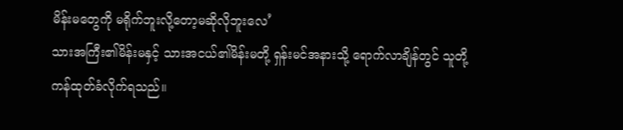မိန်းမတွေကို မရိုက်ဘူးလို့တော့မဆိုလိုဘူးလေ’
သားအကြီး၏မိန်းမနှင့် သားအငယ်၏မိန်းမတို့ ရှန်းမင်အနားသို့ ရောက်လာချိန်တွင် သူတို့ကန်ထုတ်ခံလိုက်ရသည်။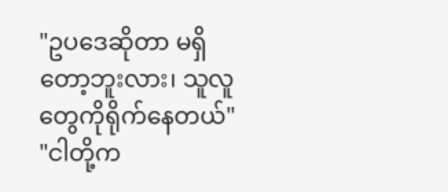"ဥပဒေဆိုတာ မရှိတော့ဘူးလား၊ သူလူတွေကိုရိုက်နေတယ်"
"ငါတို့က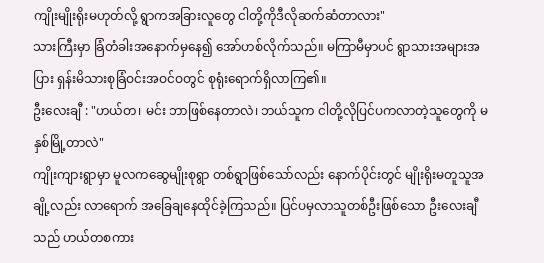ကျိုးမျိုးရိုးမဟုတ်လို့ ရွာကအခြားလူတွေ ငါတို့ကိုဒီလိုဆက်ဆံတာလား"
သားကြီးမှာ ခြံတံခါးအနောက်မှနေ၍ အော်ဟစ်လိုက်သည်။ မကြာမီမှာပင် ရွာသားအများအပြား ရှန်းမိသားစုခြံဝင်းအဝင်ဝတွင် စုရုံးရောက်ရှိလာကြ၏။
ဦးလေးချီ : "ဟယ်တ၊ မင်း ဘာဖြစ်နေတာလဲ၊ ဘယ်သူက ငါတို့လိုပြင်ပကလာတဲ့သူတွေကို မနှစ်မြို့တာလဲ"
ကျိုးကျားရွာမှာ မူလကဆွေမျိုးစုရွာ တစ်ရွာဖြစ်သော်လည်း နောက်ပိုင်းတွင် မျိုးရိုးမတူသူအချို့လည်း လာရောက် အခြေချနေထိုင်ခဲ့ကြသည်။ ပြင်ပမှလာသူတစ်ဦးဖြစ်သော ဦးလေးချီသည် ဟယ်တစကား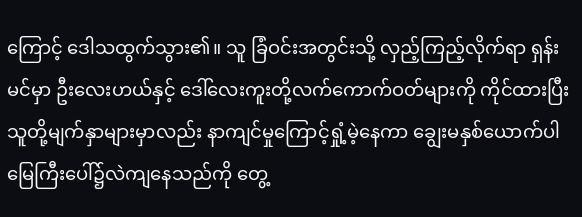ကြောင့် ဒေါသထွက်သွား၏။ သူ ခြံဝင်းအတွင်းသို့ လှည့်ကြည့်လိုက်ရာ ရှန်းမင်မှာ ဦးလေးဟယ်နှင့် ဒေါ်လေးကူးတို့လက်ကောက်ဝတ်များကို ကိုင်ထားပြီး သူတို့မျက်နှာများမှာလည်း နာကျင်မှုကြောင့်ရှုံ့မဲ့နေကာ ချွေးမနှစ်ယောက်ပါ မြေကြီးပေါ်၌လဲကျနေသည်ကို တွေ့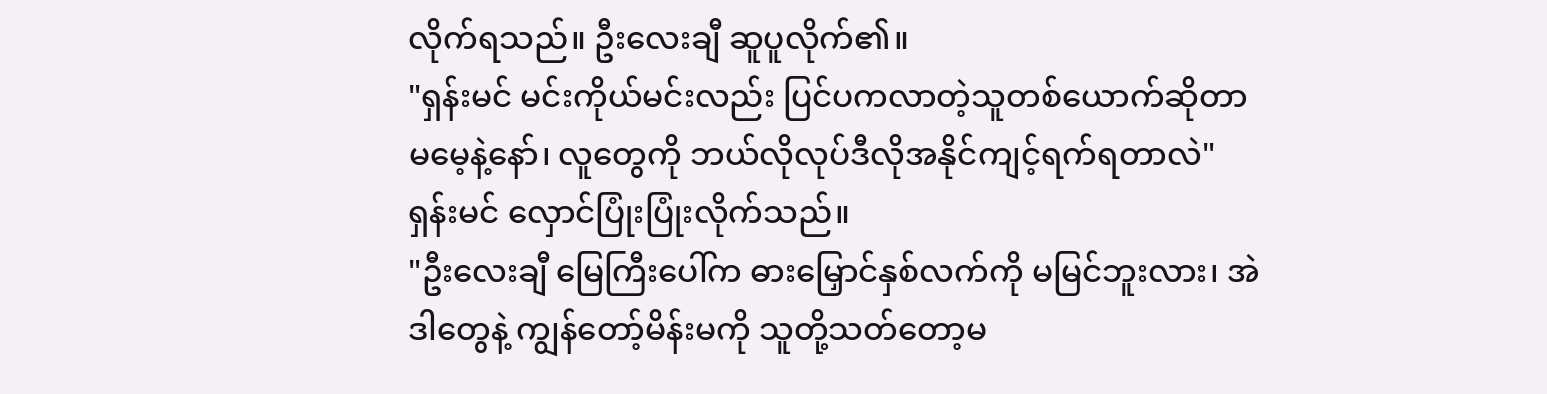လိုက်ရသည်။ ဦးလေးချီ ဆူပူလိုက်၏။
"ရှန်းမင် မင်းကိုယ်မင်းလည်း ပြင်ပကလာတဲ့သူတစ်ယောက်ဆိုတာ မမေ့နဲ့နော်၊ လူတွေကို ဘယ်လိုလုပ်ဒီလိုအနိုင်ကျင့်ရက်ရတာလဲ"
ရှန်းမင် လှောင်ပြုံးပြုံးလိုက်သည်။
"ဦးလေးချီ မြေကြီးပေါ်က ဓားမြှောင်နှစ်လက်ကို မမြင်ဘူးလား၊ အဲဒါတွေနဲ့ ကျွန်တော့်မိန်းမကို သူတို့သတ်တော့မ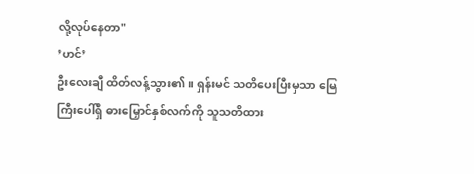လို့လုပ်နေတာ"
’ဟင်’
ဦးလေးချီ ထိတ်လန့်သွား၏။ ရှန်းမင် သတိပေးပြီးမှသာ မြေကြီးပေါ်ရှိ ဓားမြှောင်နှစ်လက်ကို သူသတိထား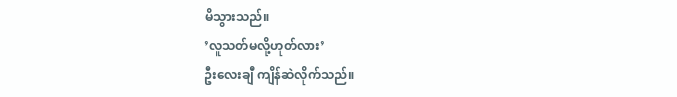မိသွားသည်။
’လူသတ်မလို့ဟုတ်လား’
ဦးလေးချီ ကျိန်ဆဲလိုက်သည်။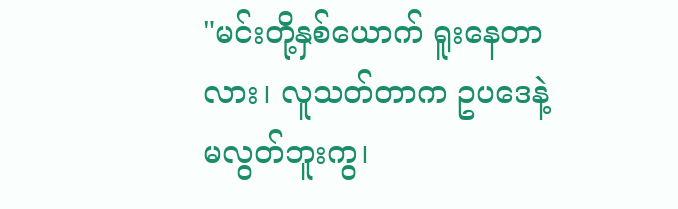"မင်းတို့နှစ်ယောက် ရူးနေတာလား၊ လူသတ်တာက ဥပဒေနဲ့မလွတ်ဘူးကွ၊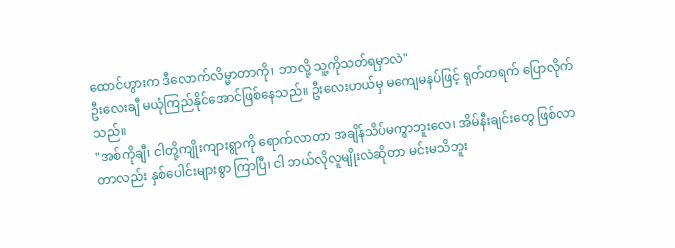ထောင်ဟွားက ဒီလောက်လိမ္မာတာကို၊ ဘာလို့ သူ့ကိုသတ်ရမှာလဲ"
ဦးလေးချီ မယုံကြည်နိုင်အောင်ဖြစ်နေသည်။ ဦးလေးဟယ်မှ မကျေမနပ်ဖြင့် ရုတ်တရက် ပြောလိုက်သည်။
"အစ်ကိုချီ၊ ငါတို့ကျိုးကျားရွာကို ရောက်လာတာ အချိန်သိပ်မကွာဘူးလေ၊ အိမ်နီးချင်းတွေ ဖြစ်လာတာလည်း နှစ်ပေါင်းများစွာ ကြာပြီ၊ ငါ ဘယ်လိုလူမျိုးလဲဆိုတာ မင်းမသိဘူး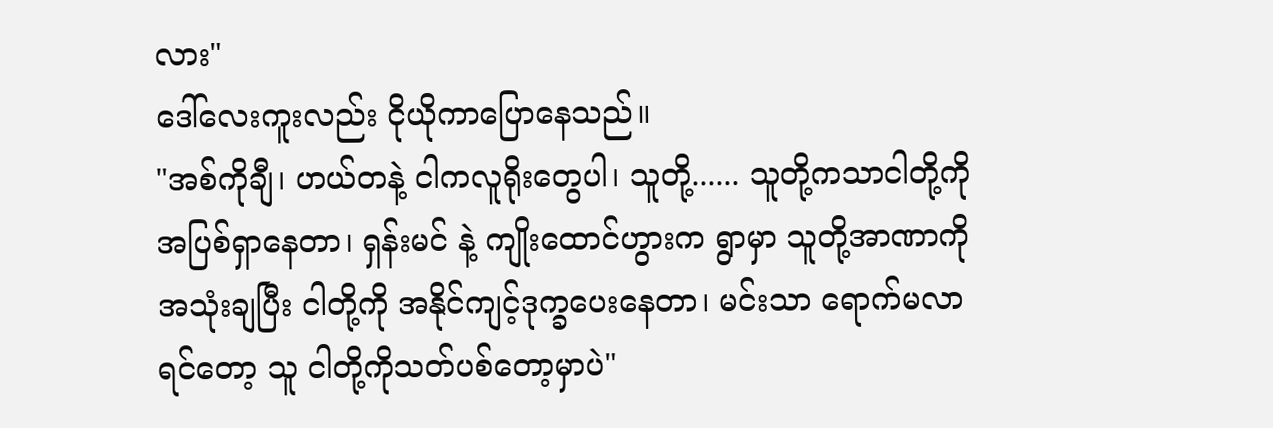လား"
ဒေါ်လေးကူးလည်း ငိုယိုကာပြောနေသည်။
"အစ်ကိုချီ၊ ဟယ်တနဲ့ ငါကလူရိုးတွေပါ၊ သူတို့...... သူတို့ကသာငါတို့ကို အပြစ်ရှာနေတာ၊ ရှန်းမင် နဲ့ ကျိုးထောင်ဟွားက ရွာမှာ သူတို့အာဏာကို အသုံးချပြီး ငါတို့ကို အနိုင်ကျင့်ဒုက္ခပေးနေတာ၊ မင်းသာ ရောက်မလာရင်တော့ သူ ငါတို့ကိုသတ်ပစ်တော့မှာပဲ"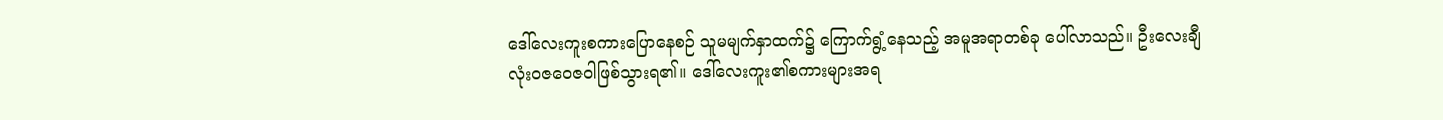ဒေါ်လေးကူးစကားပြောနေစဉ် သူမမျက်နှာထက်၌ ကြောက်ရွံ့နေသည့် အမူအရာတစ်ခု ပေါ်လာသည်။ ဦးလေးချီ လုံးဝဇဝေဇဝါဖြစ်သွားရ၏။ ဒေါ်လေးကူး၏စကားများအရ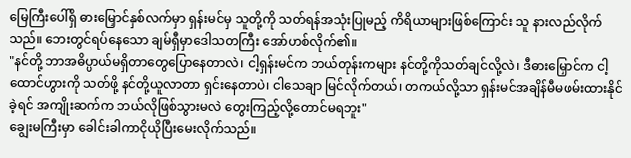မြေကြီးပေါ်ရှိ ဓားမြှောင်နှစ်လက်မှာ ရှန်းမင်မှ သူတို့ကို သတ်ရန်အသုံးပြုမည့် ကိရိယာများဖြစ်ကြောင်း သူ နားလည်လိုက်သည်။ ဘေးတွင်ရပ်နေသော ချမ်ရှီမှာဒေါသတကြီး အော်ဟစ်လိုက်၏။
"နင်တို့ ဘာအဓိပ္ပာယ်မရှိတာတွေပြောနေတာလဲ၊ ငါ့ရှန်းမင်က ဘယ်တုန်းကများ နင်တို့ကိုသတ်ချင်လို့လဲ၊ ဒီဓားမြှောင်က ငါ့ထောင်ဟွားကို သတ်ဖို့ နင်တို့ယူလာတာ ရှင်းနေတာပဲ၊ ငါသေချာ မြင်လိုက်တယ်၊ တကယ်လို့သာ ရှန်းမင်အချိန်မီမဖမ်းထားနိုင်ခဲ့ရင် အကျိုးဆက်က ဘယ်လိုဖြစ်သွားမလဲ တွေးကြည့်လို့တောင်မရဘူး"
ချွေးမကြီးမှာ ခေါင်းခါကာငိုယိုပြီးမေးလိုက်သည်။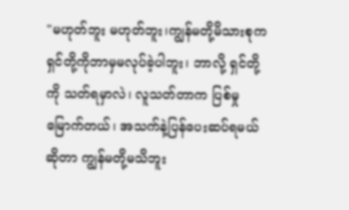"မဟုတ်ဘူး မဟုတ်ဘူး၊ကျွန်မတို့မိသားစုက ရှင်တို့ကိုဘာမှမလုပ်ခဲ့ပါဘူး၊ ဘာလို့ ရှင်တို့ကို သတ်ရမှာလဲ၊ လူသတ်တာက ပြစ်မှုမြောက်တယ်၊ အသက်နဲ့ပြန်ပေးဆပ်ရမယ်ဆိုတာ ကျွန်မတို့မသိဘူး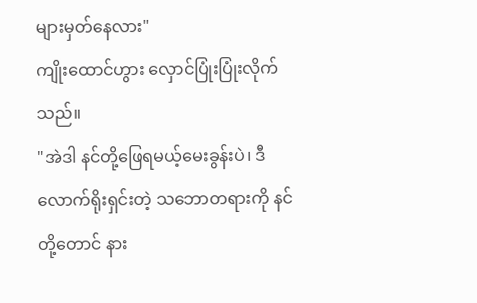များမှတ်နေလား"
ကျိုးထောင်ဟွား လှောင်ပြုံးပြုံးလိုက်သည်။
"အဲဒါ နင်တို့ဖြေရမယ့်မေးခွန်းပဲ၊ ဒီလောက်ရိုးရှင်းတဲ့ သဘောတရားကို နင်တို့တောင် နား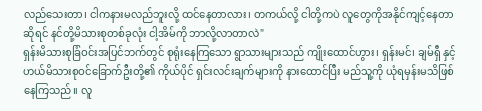လည်သေးတာ၊ ငါကနားမလည်ဘူးလို့ ထင်နေတာလား၊ တကယ်လို့ ငါတို့ကပဲ လူတွေကိုအနိုင်ကျင့်နေတာဆိုရင် နင်တို့မိသားစုတစ်ခုလုံး ငါ့အိမ်ကို ဘာလို့လာတာလဲ"
ရှန်းမိသားစုခြံဝင်းအပြင်ဘက်တွင် စုရုံးနေကြသော ရွာသားများသည် ကျိုးထောင်ဟွား၊ ရှန်းမင်၊ ချမ်ရှီ နှင့် ဟယ်မိသားစုဝင်ခြောက်ဦးတို့၏ ကိုယ်ပိုင် ရှင်းလင်းချက်များကို နားထောင်ပြီး မည်သူ့ကို ယုံရမှန်းမသိဖြစ်နေကြသည်။ လူ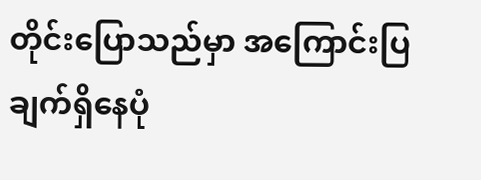တိုင်းပြောသည်မှာ အကြောင်းပြချက်ရှိနေပုံ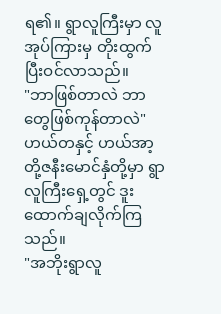ရ၏။ ရွာလူကြီးမှာ လူအုပ်ကြားမှ တိုးထွက်ပြီးဝင်လာသည်။
"ဘာဖြစ်တာလဲ ဘာတွေဖြစ်ကုန်တာလဲ"
ဟယ်တနှင့် ဟယ်အာ့တို့ဇနီးမောင်နှံတို့မှာ ရွာလူကြီးရှေ့တွင် ဒူးထောက်ချလိုက်ကြသည်။
"အဘိုးရွာလူ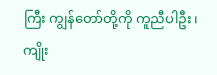ကြီး ကျွန်တော်တို့ကို ကူညီပါဦး၊ ကျိုး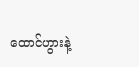ထောင်ဟွားနဲ့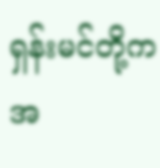ရှန်းမင်တို့က အ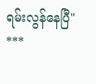ရမ်းလွန်နေပြီ"
***